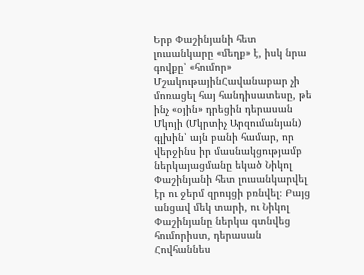Երբ Փաշինյանի հետ լուսանկարը «մեղք» է, իսկ նրա գովքը՝ «հումոր»
ՄշակութայինՀավանաբար չի մոռացել հայ հանդիսատեսը, թե ինչ «օյին» դրեցին դերասան Մկոյի (Մկրտիչ Արզումանյան) գլխին՝ այն բանի համար, որ վերջինս իր մասնակցությամբ ներկայացմանը եկած Նիկոլ Փաշինյանի հետ լուսանկարվել էր ու ջերմ զրույցի բռնվել։ Բայց անցավ մեկ տարի, ու Նիկոլ Փաշինյանը ներկա գտնվեց հումորիստ, դերասան Հովհաննես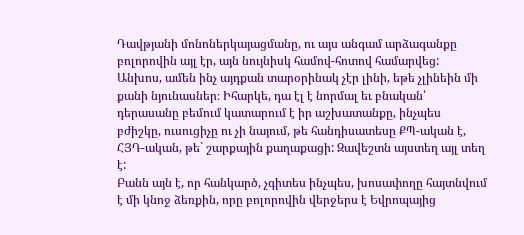Դավթյանի մոնոներկայացմանը, ու այս անգամ արձագանքը բոլորովին այլ էր, այն նույնիսկ համով-հոտով համարվեց:
Անխոս, ամեն ինչ այդքան տարօրինակ չէր լինի, եթե չլինեին մի քանի նյունասներ։ Իհարկե, դա էլ է նորմալ եւ բնական՝ դերասանը բեմում կատարում է իր աշխատանքը, ինչպես բժիշկը, ուսուցիչը ու չի նայում, թե հանդիսատեսը ՔՊ-ական է, ՀՅԴ-ական, թե` շարքային քաղաքացի: Զավեշտն այստեղ այլ տեղ է:
Բանն այն է, որ հանկարծ, չգիտես ինչպես, խոսափողը հայտնվում է մի կնոջ ձեռքին, որը բոլորովին վերջերս է Եվրոպայից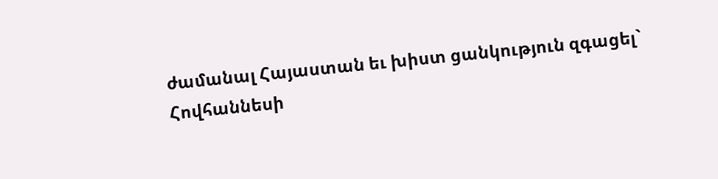ժամանալ Հայաստան եւ խիստ ցանկություն զգացել` Հովհաննեսի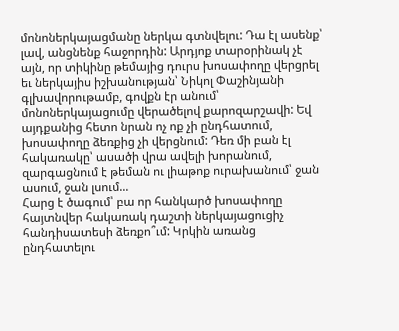մոնոներկայացմանը ներկա գտնվելու: Դա էլ ասենք՝ լավ, անցնենք հաջորդին: Արդյոք տարօրինակ չէ այն, որ տիկինը թեմայից դուրս խոսափողը վերցրել եւ ներկայիս իշխանության՝ Նիկոլ Փաշինյանի գլխավորութամբ, գովքն էր անում՝ մոնոներկայացումը վերածելով քարոզարշավի: Եվ այդքանից հետո նրան ոչ ոք չի ընդհատում, խոսափողը ձեռքից չի վերցնում: Դեռ մի բան էլ հակառակը՝ ասածի վրա ավելի խորանում, զարգացնում է թեման ու լիաթոք ուրախանում՝ ջան ասում, ջան լսում...
Հարց է ծագում՝ բա որ հանկարծ խոսափողը հայտնվեր հակառակ դաշտի ներկայացուցիչ հանդիսատեսի ձեռքո՞ւմ: Կրկին առանց ընդհատելու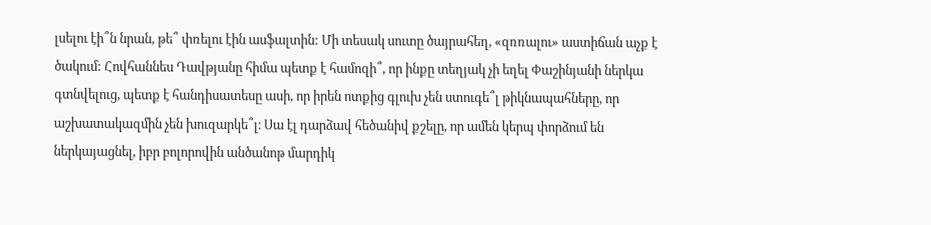լսելու էի՞ն նրան, թե՞ փռելու էին ասֆալտին: Մի տեսակ սուտը ծայրահեղ, «զռռալու» աստիճան աչք է ծակում: Հովհաննես Դավթյանը հիմա պետք է համոզի՞, որ ինքը տեղյակ չի եղել Փաշինյանի ներկա գտնվելուց, պետք է հանդիսատեսը ասի, որ իրեն ոտքից գլուխ չեն ստուգե՞լ թիկնապահները, որ աշխատակազմին չեն խուզարկե՞լ։ Սա էլ դարձավ հեծանիվ քշելը, որ ամեն կերպ փորձում են ներկայացնել, իբր բոլորովին անծանոթ մարդիկ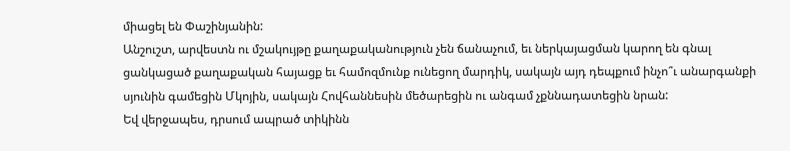միացել են Փաշինյանին:
Անշուշտ, արվեստն ու մշակույթը քաղաքականություն չեն ճանաչում, եւ ներկայացման կարող են գնալ ցանկացած քաղաքական հայացք եւ համոզմունք ունեցող մարդիկ, սակայն այդ դեպքում ինչո՞ւ անարգանքի սյունին գամեցին Մկոյին, սակայն Հովհաննեսին մեծարեցին ու անգամ չքննադատեցին նրան:
Եվ վերջապես, դրսում ապրած տիկինն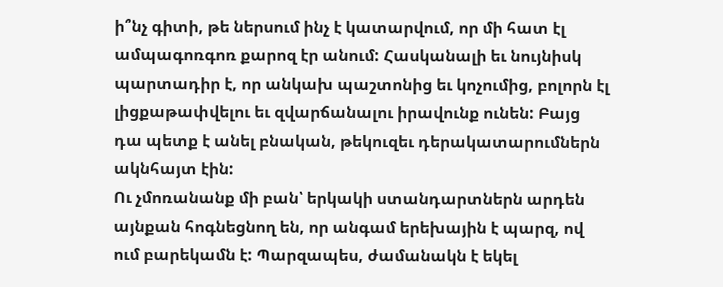ի՞նչ գիտի, թե ներսում ինչ է կատարվում, որ մի հատ էլ ամպագոռգոռ քարոզ էր անում: Հասկանալի եւ նույնիսկ պարտադիր է, որ անկախ պաշտոնից եւ կոչումից, բոլորն էլ լիցքաթափվելու եւ զվարճանալու իրավունք ունեն: Բայց դա պետք է անել բնական, թեկուզեւ դերակատարումներն ակնհայտ էին:
Ու չմոռանանք մի բան՝ երկակի ստանդարտներն արդեն այնքան հոգնեցնող են, որ անգամ երեխային է պարզ, ով ում բարեկամն է: Պարզապես, ժամանակն է եկել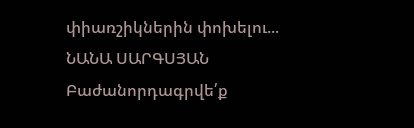փիառշիկներին փոխելու...
ՆԱՆԱ ՍԱՐԳՍՅԱՆ
Բաժանորդագրվե՛ք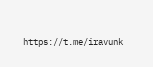https://t.me/iravunk